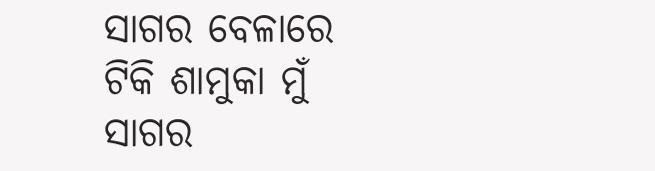ସାଗର ବେଳାରେ ଟିକି ଶାମୁକା ମୁଁ
ସାଗର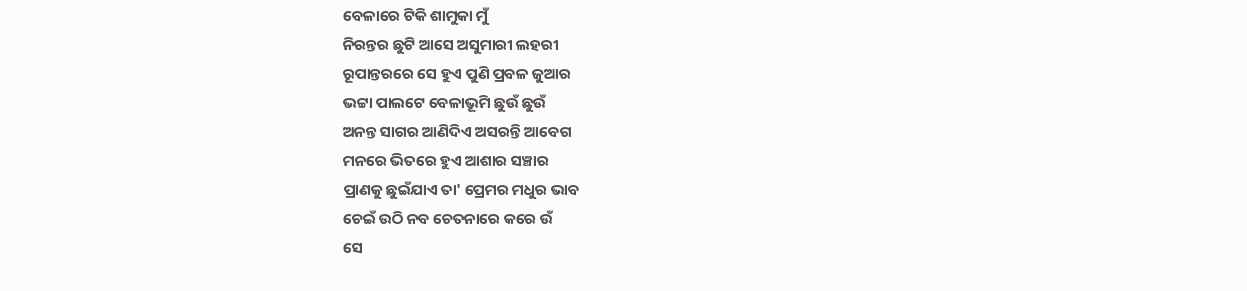ବେଳାରେ ଟିକି ଶାମୁକା ମୁଁ
ନିରନ୍ତର ଛୁଟି ଆସେ ଅସୁମାରୀ ଲହରୀ
ରୂପାନ୍ତରରେ ସେ ହୁଏ ପୁଣି ପ୍ରବଳ ଜୁଆର
ଭଟ୍ଟା ପାଲଟେ ବେଳାଭୂମି ଛୁଉଁ ଛୁଉଁ
ଅନନ୍ତ ସାଗର ଆଣିଦିଏ ଅସରନ୍ତି ଆବେଗ
ମନରେ ଭିତରେ ହୁଏ ଆଶାର ସଞ୍ଚାର
ପ୍ରାଣକୁ ଛୁଇଁଯାଏ ତା' ପ୍ରେମର ମଧୁର ଭାବ
ଚେଇଁ ଉଠି ନବ ଚେତନାରେ କରେ ଉଁ
ସେ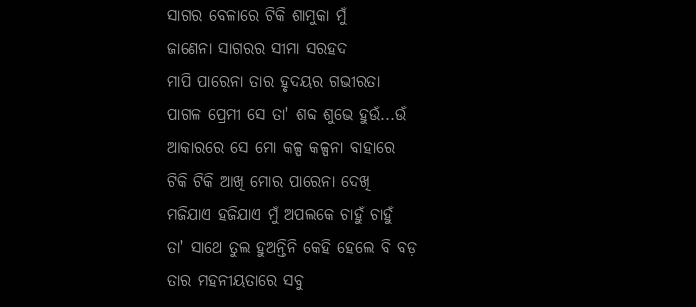ସାଗର ବେଳାରେ ଟିକି ଶାମୁକା ମୁଁ
ଜାଣେନା ସାଗରର ସୀମା ସରହଦ
ମାପି ପାରେନା ତାର ହୃଦୟର ଗଭୀରତା
ପାଗଳ ପ୍ରେମୀ ସେ ତା' ଶବ୍ଦ ଶୁଭେ ହୁଉଁ...ଉଁ
ଆକାରରେ ସେ ମୋ କଳ୍ପ କଳ୍ପନା ବାହାରେ
ଟିକି ଟିକି ଆଖି ମୋର ପାରେନା ଦେଖି
ମଜିଯାଏ ହଜିଯାଏ ମୁଁ ଅପଲକେ ଚାହୁଁ ଚାହୁଁ
ତା' ସାଥେ ତୁଲ ହୁଅନ୍ତିନି କେହି ହେଲେ ବି ବଡ଼
ତାର ମହନୀୟତାରେ ସବୁ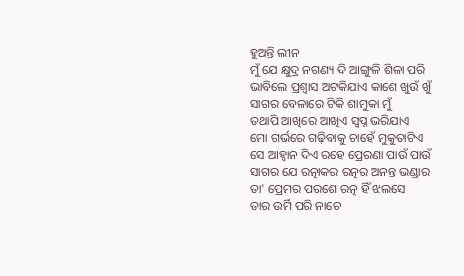ହୁଅନ୍ତି ଲୀନ
ମୁଁ ଯେ କ୍ଷୁଦ୍ର ନଗଣ୍ୟ ଦି ଆଙ୍ଗୁଳି ଶିଳା ପରି
ଭାବିଲେ ପ୍ରଶ୍ଵାସ ଅଟକିଯାଏ କାଶେ ଖୁଉଁ ଖୁଁ
ସାଗର ବେଳାରେ ଟିକି ଶାମୁକା ମୁଁ
ତଥାପି ଆଖିରେ ଆଖିଏ ସ୍ବପ୍ନ ଭରିଯାଏ
ମୋ ଗର୍ଭରେ ଗଢ଼ିବାକୁ ଚାହେଁ ମୁକୁତାଟିଏ
ସେ ଆହ୍ଵାନ ଦିଏ ରହେ ପ୍ରେରଣା ପାଉଁ ପାଉଁ
ସାଗର ଯେ ରତ୍ନାକର ରତ୍ନର ଅନନ୍ତ ଭଣ୍ଡାର
ତା' ପ୍ରେମର ପରଶେ ରତ୍ନ ହିଁ ଝଲସେ
ତାର ଉର୍ମି ପରି ନାଚେ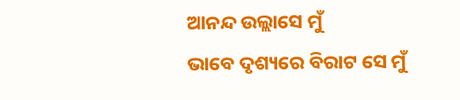ଆନନ୍ଦ ଉଲ୍ଲାସେ ମୁଁ
ଭାବେ ଦୃଶ୍ୟରେ ବିରାଟ ସେ ମୁଁ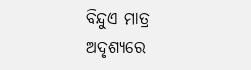ବିନ୍ଦୁଏ ମାତ୍ର
ଅଦୃଶ୍ୟରେ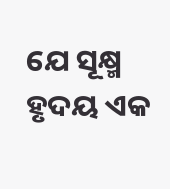ଯେ ସୂକ୍ଷ୍ମ ହୃଦୟ ଏକ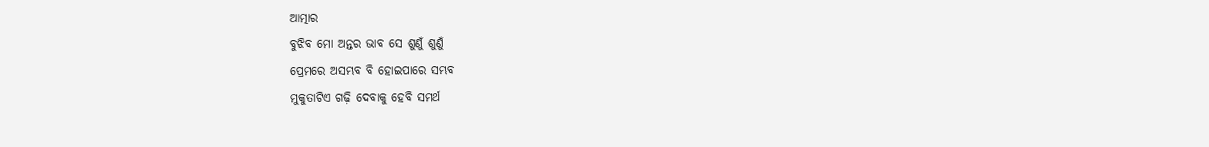ଆତ୍ମାର
ବୁଝିବ ମୋ ଅନ୍ତର ଭାବ ସେ ଶୁଣୁଁ ଶୁଣୁଁ
ପ୍ରେମରେ ଅସମ୍ଭବ ବି ହୋଇପାରେ ସମ୍ଭବ
ମୁକୁତାଟିଏ ଗଢ଼ି ଦେବାକୁ ହେବି ସମର୍ଥ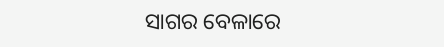ସାଗର ବେଳାରେ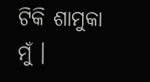ଟିକି ଶାମୁକା ମୁଁ ।